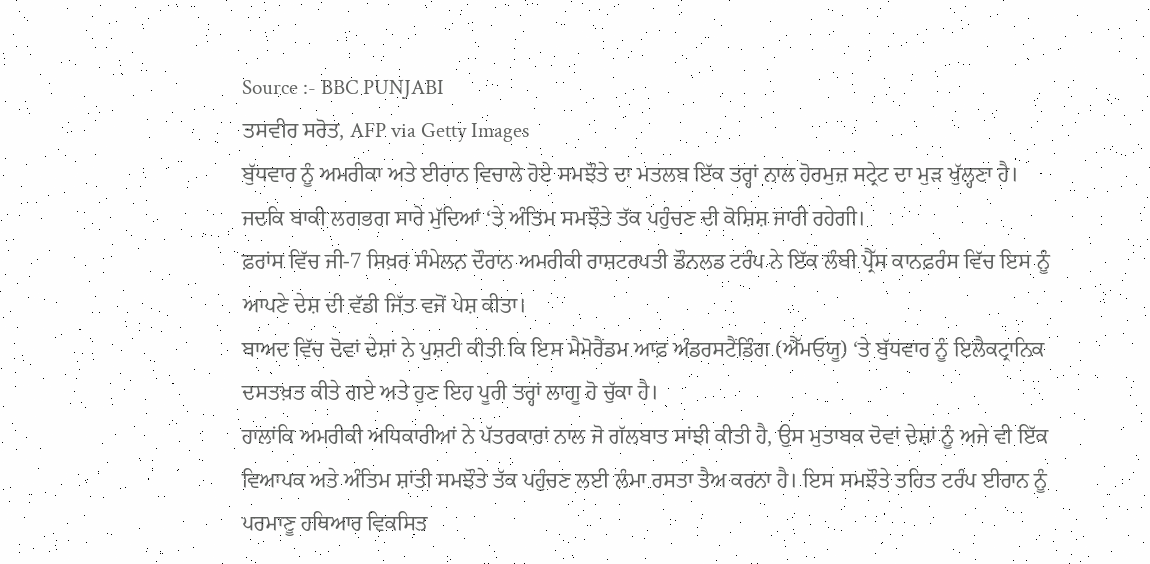Source :- BBC PUNJABI
ਤਸਵੀਰ ਸਰੋਤ, AFP via Getty Images
ਬੁੱਧਵਾਰ ਨੂੰ ਅਮਰੀਕਾ ਅਤੇ ਈਰਾਨ ਵਿਚਾਲੇ ਹੋਏ ਸਮਝੌਤੇ ਦਾ ਮਤਲਬ ਇੱਕ ਤਰ੍ਹਾਂ ਨਾਲ ਹੋਰਮੁਜ਼ ਸਟ੍ਰੇਟ ਦਾ ਮੁੜ ਖੁੱਲ੍ਹਣਾ ਹੈ। ਜਦਕਿ ਬਾਕੀ ਲਗਭਗ ਸਾਰੇ ਮੁੱਦਿਆਂ ‘ਤੇ ਅੰਤਿਮ ਸਮਝੌਤੇ ਤੱਕ ਪਹੁੰਚਣ ਦੀ ਕੋਸ਼ਿਸ਼ ਜਾਰੀ ਰਹੇਗੀ।
ਫ਼ਰਾਂਸ ਵਿੱਚ ਜੀ-7 ਸਿਖ਼ਰ ਸੰਮੇਲਨ ਦੌਰਾਨ ਅਮਰੀਕੀ ਰਾਸ਼ਟਰਪਤੀ ਡੌਨਲਡ ਟਰੰਪ ਨੇ ਇੱਕ ਲੰਬੀ ਪ੍ਰੈੱਸ ਕਾਨਫ਼ਰੰਸ ਵਿੱਚ ਇਸ ਨੂੰ ਆਪਣੇ ਦੇਸ਼ ਦੀ ਵੱਡੀ ਜਿੱਤ ਵਜੋਂ ਪੇਸ਼ ਕੀਤਾ।
ਬਾਅਦ ਵਿੱਚ ਦੋਵਾਂ ਦੇਸ਼ਾਂ ਨੇ ਪੁਸ਼ਟੀ ਕੀਤੀ ਕਿ ਇਸ ਮੈਮੋਰੈਂਡਮ ਆਫ਼ ਅੰਡਰਸਟੈਂਡਿੰਗ (ਐੱਮਓਯੂ) ‘ਤੇ ਬੁੱਧਵਾਰ ਨੂੰ ਇਲੈਕਟ੍ਰਾਨਿਕ ਦਸਤਖ਼ਤ ਕੀਤੇ ਗਏ ਅਤੇ ਹੁਣ ਇਹ ਪੂਰੀ ਤਰ੍ਹਾਂ ਲਾਗੂ ਹੋ ਚੁੱਕਾ ਹੈ।
ਹਾਲਾਂਕਿ ਅਮਰੀਕੀ ਅਧਿਕਾਰੀਆਂ ਨੇ ਪੱਤਰਕਾਰਾਂ ਨਾਲ ਜੋ ਗੱਲਬਾਤ ਸਾਂਝੀ ਕੀਤੀ ਹੈ, ਉਸ ਮੁਤਾਬਕ ਦੋਵਾਂ ਦੇਸ਼ਾਂ ਨੂੰ ਅਜੇ ਵੀ ਇੱਕ ਵਿਆਪਕ ਅਤੇ ਅੰਤਿਮ ਸ਼ਾਂਤੀ ਸਮਝੌਤੇ ਤੱਕ ਪਹੁੰਚਣ ਲਈ ਲੰਮਾ ਰਸਤਾ ਤੈਅ ਕਰਨਾ ਹੈ। ਇਸ ਸਮਝੌਤੇ ਤਹਿਤ ਟਰੰਪ ਈਰਾਨ ਨੂੰ ਪਰਮਾਣੂ ਹਥਿਆਰ ਵਿਕਸਿਤ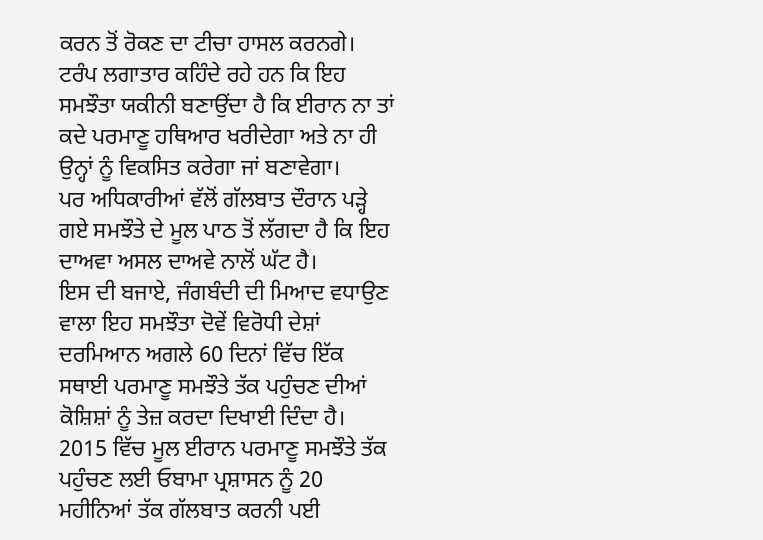ਕਰਨ ਤੋਂ ਰੋਕਣ ਦਾ ਟੀਚਾ ਹਾਸਲ ਕਰਨਗੇ।
ਟਰੰਪ ਲਗਾਤਾਰ ਕਹਿੰਦੇ ਰਹੇ ਹਨ ਕਿ ਇਹ ਸਮਝੌਤਾ ਯਕੀਨੀ ਬਣਾਉਂਦਾ ਹੈ ਕਿ ਈਰਾਨ ਨਾ ਤਾਂ ਕਦੇ ਪਰਮਾਣੂ ਹਥਿਆਰ ਖਰੀਦੇਗਾ ਅਤੇ ਨਾ ਹੀ ਉਨ੍ਹਾਂ ਨੂੰ ਵਿਕਸਿਤ ਕਰੇਗਾ ਜਾਂ ਬਣਾਵੇਗਾ।
ਪਰ ਅਧਿਕਾਰੀਆਂ ਵੱਲੋਂ ਗੱਲਬਾਤ ਦੌਰਾਨ ਪੜ੍ਹੇ ਗਏ ਸਮਝੌਤੇ ਦੇ ਮੂਲ ਪਾਠ ਤੋਂ ਲੱਗਦਾ ਹੈ ਕਿ ਇਹ ਦਾਅਵਾ ਅਸਲ ਦਾਅਵੇ ਨਾਲੋਂ ਘੱਟ ਹੈ।
ਇਸ ਦੀ ਬਜਾਏ, ਜੰਗਬੰਦੀ ਦੀ ਮਿਆਦ ਵਧਾਉਣ ਵਾਲਾ ਇਹ ਸਮਝੌਤਾ ਦੋਵੇਂ ਵਿਰੋਧੀ ਦੇਸ਼ਾਂ ਦਰਮਿਆਨ ਅਗਲੇ 60 ਦਿਨਾਂ ਵਿੱਚ ਇੱਕ ਸਥਾਈ ਪਰਮਾਣੂ ਸਮਝੌਤੇ ਤੱਕ ਪਹੁੰਚਣ ਦੀਆਂ ਕੋਸ਼ਿਸ਼ਾਂ ਨੂੰ ਤੇਜ਼ ਕਰਦਾ ਦਿਖਾਈ ਦਿੰਦਾ ਹੈ।
2015 ਵਿੱਚ ਮੂਲ ਈਰਾਨ ਪਰਮਾਣੂ ਸਮਝੌਤੇ ਤੱਕ ਪਹੁੰਚਣ ਲਈ ਓਬਾਮਾ ਪ੍ਰਸ਼ਾਸਨ ਨੂੰ 20 ਮਹੀਨਿਆਂ ਤੱਕ ਗੱਲਬਾਤ ਕਰਨੀ ਪਈ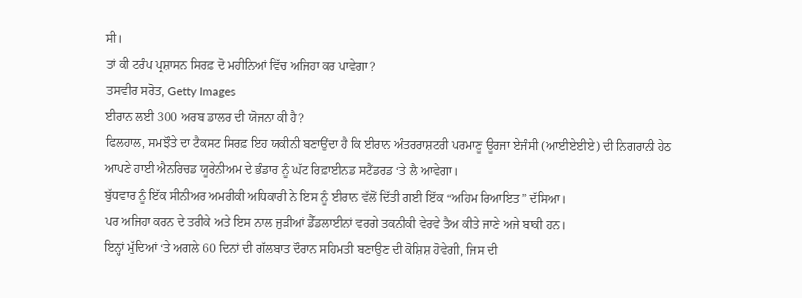ਸੀ।
ਤਾਂ ਕੀ ਟਰੰਪ ਪ੍ਰਸ਼ਾਸਨ ਸਿਰਫ਼ ਦੋ ਮਹੀਨਿਆਂ ਵਿੱਚ ਅਜਿਹਾ ਕਰ ਪਾਵੇਗਾ?
ਤਸਵੀਰ ਸਰੋਤ, Getty Images
ਈਰਾਨ ਲਈ 300 ਅਰਬ ਡਾਲਰ ਦੀ ਯੋਜਨਾ ਕੀ ਹੈ?
ਫਿਲਹਾਲ, ਸਮਝੌਤੇ ਦਾ ਟੈਕਸਟ ਸਿਰਫ਼ ਇਹ ਯਕੀਨੀ ਬਣਾਉਂਦਾ ਹੈ ਕਿ ਈਰਾਨ ਅੰਤਰਰਾਸ਼ਟਰੀ ਪਰਮਾਣੂ ਊਰਜਾ ਏਜੰਸੀ (ਆਈਏਈਏ) ਦੀ ਨਿਗਰਾਨੀ ਹੇਠ ਆਪਣੇ ਹਾਈ ਐਨਰਿਚਡ ਯੂਰੇਨੀਅਮ ਦੇ ਭੰਡਾਰ ਨੂੰ ਘੱਟ ਰਿਫ਼ਾਈਨਡ ਸਟੈਂਡਰਡ ‘ਤੇ ਲੈ ਆਵੇਗਾ।
ਬੁੱਧਵਾਰ ਨੂੰ ਇੱਕ ਸੀਨੀਅਰ ਅਮਰੀਕੀ ਅਧਿਕਾਰੀ ਨੇ ਇਸ ਨੂੰ ਈਰਾਨ ਵੱਲੋਂ ਦਿੱਤੀ ਗਈ ਇੱਕ “ਅਹਿਮ ਰਿਆਇਤ” ਦੱਸਿਆ।
ਪਰ ਅਜਿਹਾ ਕਰਨ ਦੇ ਤਰੀਕੇ ਅਤੇ ਇਸ ਨਾਲ ਜੁੜੀਆਂ ਡੈੱਡਲਾਈਨਾਂ ਵਰਗੇ ਤਕਨੀਕੀ ਵੇਰਵੇ ਤੈਅ ਕੀਤੇ ਜਾਣੇ ਅਜੇ ਬਾਕੀ ਹਨ।
ਇਨ੍ਹਾਂ ਮੁੱਦਿਆਂ ‘ਤੇ ਅਗਲੇ 60 ਦਿਨਾਂ ਦੀ ਗੱਲਬਾਤ ਦੌਰਾਨ ਸਹਿਮਤੀ ਬਣਾਉਣ ਦੀ ਕੋਸ਼ਿਸ਼ ਹੋਵੇਗੀ, ਜਿਸ ਦੀ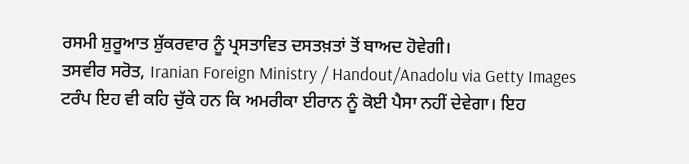ਰਸਮੀ ਸ਼ੁਰੂਆਤ ਸ਼ੁੱਕਰਵਾਰ ਨੂੰ ਪ੍ਰਸਤਾਵਿਤ ਦਸਤਖ਼ਤਾਂ ਤੋਂ ਬਾਅਦ ਹੋਵੇਗੀ।
ਤਸਵੀਰ ਸਰੋਤ, Iranian Foreign Ministry / Handout/Anadolu via Getty Images
ਟਰੰਪ ਇਹ ਵੀ ਕਹਿ ਚੁੱਕੇ ਹਨ ਕਿ ਅਮਰੀਕਾ ਈਰਾਨ ਨੂੰ ਕੋਈ ਪੈਸਾ ਨਹੀਂ ਦੇਵੇਗਾ। ਇਹ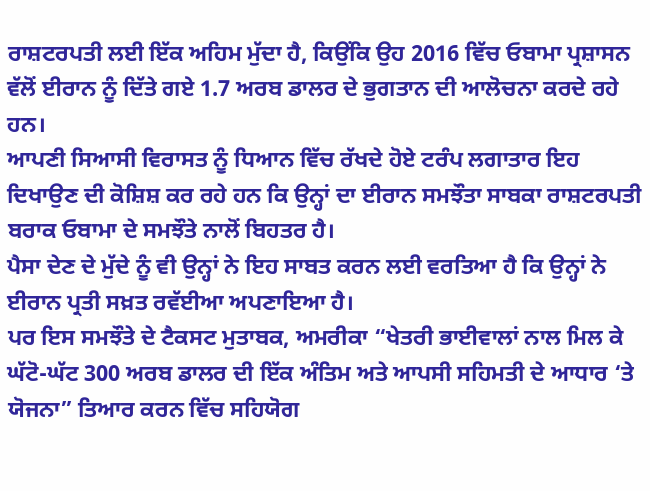ਰਾਸ਼ਟਰਪਤੀ ਲਈ ਇੱਕ ਅਹਿਮ ਮੁੱਦਾ ਹੈ, ਕਿਉਂਕਿ ਉਹ 2016 ਵਿੱਚ ਓਬਾਮਾ ਪ੍ਰਸ਼ਾਸਨ ਵੱਲੋਂ ਈਰਾਨ ਨੂੰ ਦਿੱਤੇ ਗਏ 1.7 ਅਰਬ ਡਾਲਰ ਦੇ ਭੁਗਤਾਨ ਦੀ ਆਲੋਚਨਾ ਕਰਦੇ ਰਹੇ ਹਨ।
ਆਪਣੀ ਸਿਆਸੀ ਵਿਰਾਸਤ ਨੂੰ ਧਿਆਨ ਵਿੱਚ ਰੱਖਦੇ ਹੋਏ ਟਰੰਪ ਲਗਾਤਾਰ ਇਹ ਦਿਖਾਉਣ ਦੀ ਕੋਸ਼ਿਸ਼ ਕਰ ਰਹੇ ਹਨ ਕਿ ਉਨ੍ਹਾਂ ਦਾ ਈਰਾਨ ਸਮਝੌਤਾ ਸਾਬਕਾ ਰਾਸ਼ਟਰਪਤੀ ਬਰਾਕ ਓਬਾਮਾ ਦੇ ਸਮਝੌਤੇ ਨਾਲੋਂ ਬਿਹਤਰ ਹੈ।
ਪੈਸਾ ਦੇਣ ਦੇ ਮੁੱਦੇ ਨੂੰ ਵੀ ਉਨ੍ਹਾਂ ਨੇ ਇਹ ਸਾਬਤ ਕਰਨ ਲਈ ਵਰਤਿਆ ਹੈ ਕਿ ਉਨ੍ਹਾਂ ਨੇ ਈਰਾਨ ਪ੍ਰਤੀ ਸਖ਼ਤ ਰਵੱਈਆ ਅਪਣਾਇਆ ਹੈ।
ਪਰ ਇਸ ਸਮਝੌਤੇ ਦੇ ਟੈਕਸਟ ਮੁਤਾਬਕ, ਅਮਰੀਕਾ “ਖੇਤਰੀ ਭਾਈਵਾਲਾਂ ਨਾਲ ਮਿਲ ਕੇ ਘੱਟੋ-ਘੱਟ 300 ਅਰਬ ਡਾਲਰ ਦੀ ਇੱਕ ਅੰਤਿਮ ਅਤੇ ਆਪਸੀ ਸਹਿਮਤੀ ਦੇ ਆਧਾਰ ‘ਤੇ ਯੋਜਨਾ” ਤਿਆਰ ਕਰਨ ਵਿੱਚ ਸਹਿਯੋਗ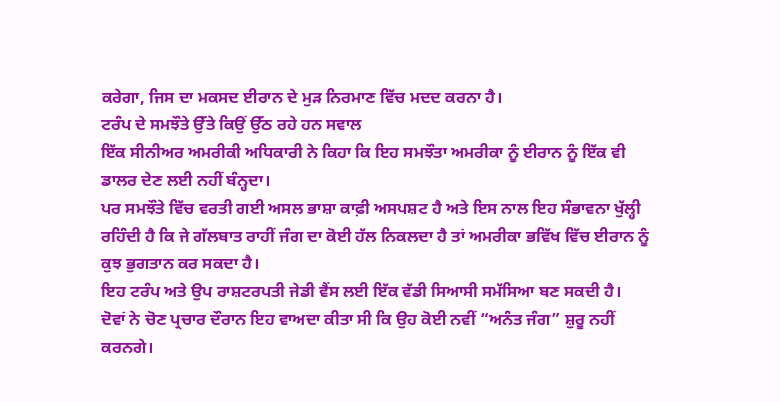ਕਰੇਗਾ, ਜਿਸ ਦਾ ਮਕਸਦ ਈਰਾਨ ਦੇ ਮੁੜ ਨਿਰਮਾਣ ਵਿੱਚ ਮਦਦ ਕਰਨਾ ਹੈ।
ਟਰੰਪ ਦੇ ਸਮਝੌਤੇ ਉੱਤੇ ਕਿਉਂ ਉੱਠ ਰਹੇ ਹਨ ਸਵਾਲ
ਇੱਕ ਸੀਨੀਅਰ ਅਮਰੀਕੀ ਅਧਿਕਾਰੀ ਨੇ ਕਿਹਾ ਕਿ ਇਹ ਸਮਝੌਤਾ ਅਮਰੀਕਾ ਨੂੰ ਈਰਾਨ ਨੂੰ ਇੱਕ ਵੀ ਡਾਲਰ ਦੇਣ ਲਈ ਨਹੀਂ ਬੰਨ੍ਹਦਾ।
ਪਰ ਸਮਝੌਤੇ ਵਿੱਚ ਵਰਤੀ ਗਈ ਅਸਲ ਭਾਸ਼ਾ ਕਾਫ਼ੀ ਅਸਪਸ਼ਟ ਹੈ ਅਤੇ ਇਸ ਨਾਲ ਇਹ ਸੰਭਾਵਨਾ ਖੁੱਲ੍ਹੀ ਰਹਿੰਦੀ ਹੈ ਕਿ ਜੇ ਗੱਲਬਾਤ ਰਾਹੀਂ ਜੰਗ ਦਾ ਕੋਈ ਹੱਲ ਨਿਕਲਦਾ ਹੈ ਤਾਂ ਅਮਰੀਕਾ ਭਵਿੱਖ ਵਿੱਚ ਈਰਾਨ ਨੂੰ ਕੁਝ ਭੁਗਤਾਨ ਕਰ ਸਕਦਾ ਹੈ।
ਇਹ ਟਰੰਪ ਅਤੇ ਉਪ ਰਾਸ਼ਟਰਪਤੀ ਜੇਡੀ ਵੈਂਸ ਲਈ ਇੱਕ ਵੱਡੀ ਸਿਆਸੀ ਸਮੱਸਿਆ ਬਣ ਸਕਦੀ ਹੈ।
ਦੋਵਾਂ ਨੇ ਚੋਣ ਪ੍ਰਚਾਰ ਦੌਰਾਨ ਇਹ ਵਾਅਦਾ ਕੀਤਾ ਸੀ ਕਿ ਉਹ ਕੋਈ ਨਵੀਂ “ਅਨੰਤ ਜੰਗ” ਸ਼ੁਰੂ ਨਹੀਂ ਕਰਨਗੇ।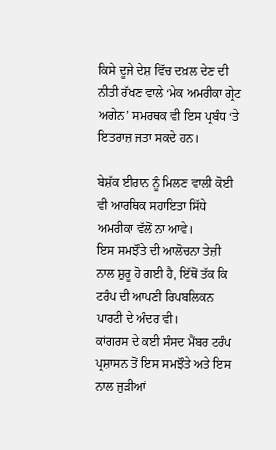ਕਿਸੇ ਦੂਜੇ ਦੇਸ਼ ਵਿੱਚ ਦਖ਼ਲ ਦੇਣ ਦੀ ਨੀਤੀ ਰੱਖਣ ਵਾਲੇ ‘ਮੇਕ ਅਮਰੀਕਾ ਗ੍ਰੇਟ ਅਗੇਨ’ ਸਮਰਥਕ ਵੀ ਇਸ ਪ੍ਰਬੰਧ ‘ਤੇ ਇਤਰਾਜ਼ ਜਤਾ ਸਕਦੇ ਹਨ।

ਬੇਸ਼ੱਕ ਈਰਾਨ ਨੂੰ ਮਿਲਣ ਵਾਲੀ ਕੋਈ ਵੀ ਆਰਥਿਕ ਸਹਾਇਤਾ ਸਿੱਧੇ ਅਮਰੀਕਾ ਵੱਲੋਂ ਨਾ ਆਵੇ।
ਇਸ ਸਮਝੌਤੇ ਦੀ ਆਲੋਚਨਾ ਤੇਜ਼ੀ ਨਾਲ ਸ਼ੁਰੂ ਹੋ ਗਈ ਹੈ, ਇੱਥੋਂ ਤੱਕ ਕਿ ਟਰੰਪ ਦੀ ਆਪਣੀ ਰਿਪਬਲਿਕਨ ਪਾਰਟੀ ਦੇ ਅੰਦਰ ਵੀ।
ਕਾਂਗਰਸ ਦੇ ਕਈ ਸੰਸਦ ਮੈਂਬਰ ਟਰੰਪ ਪ੍ਰਸ਼ਾਸਨ ਤੋਂ ਇਸ ਸਮਝੌਤੇ ਅਤੇ ਇਸ ਨਾਲ ਜੁੜੀਆਂ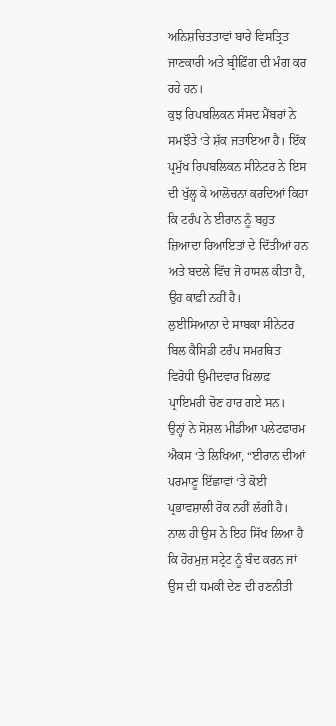ਅਨਿਸ਼ਚਿਤਤਾਵਾਂ ਬਾਰੇ ਵਿਸਤ੍ਰਿਤ ਜਾਣਕਾਰੀ ਅਤੇ ਬ੍ਰੀਫ਼ਿੰਗ ਦੀ ਮੰਗ ਕਰ ਰਹੇ ਹਨ।
ਕੁਝ ਰਿਪਬਲਿਕਨ ਸੰਸਦ ਮੈਂਬਰਾਂ ਨੇ ਸਮਝੌਤੇ ‘ਤੇ ਸ਼ੱਕ ਜਤਾਇਆ ਹੈ। ਇੱਕ ਪ੍ਰਮੁੱਖ ਰਿਪਬਲਿਕਨ ਸੀਨੇਟਰ ਨੇ ਇਸ ਦੀ ਖੁੱਲ੍ਹ ਕੇ ਆਲੋਚਨਾ ਕਰਦਿਆਂ ਕਿਹਾ ਕਿ ਟਰੰਪ ਨੇ ਈਰਾਨ ਨੂੰ ਬਹੁਤ ਜ਼ਿਆਦਾ ਰਿਆਇਤਾਂ ਦੇ ਦਿੱਤੀਆਂ ਹਨ ਅਤੇ ਬਦਲੇ ਵਿੱਚ ਜੋ ਹਾਸਲ ਕੀਤਾ ਹੈ, ਉਹ ਕਾਫ਼ੀ ਨਹੀਂ ਹੈ।
ਲੁਈਸਿਆਨਾ ਦੇ ਸਾਬਕਾ ਸੀਨੇਟਰ ਬਿਲ ਕੈਸਿਡੀ ਟਰੰਪ ਸਮਰਥਿਤ ਵਿਰੋਧੀ ਉਮੀਦਵਾਰ ਖ਼ਿਲਾਫ਼ ਪ੍ਰਾਇਮਰੀ ਚੋਣ ਹਾਰ ਗਏ ਸਨ।
ਉਨ੍ਹਾਂ ਨੇ ਸੋਸ਼ਲ ਮੀਡੀਆ ਪਲੇਟਫਾਰਮ ਐਕਸ ‘ਤੇ ਲਿਖਿਆ, “ਈਰਾਨ ਦੀਆਂ ਪਰਮਾਣੂ ਇੱਛਾਵਾਂ ‘ਤੇ ਕੋਈ ਪ੍ਰਭਾਵਸ਼ਾਲੀ ਰੋਕ ਨਹੀਂ ਲੱਗੀ ਹੈ। ਨਾਲ ਹੀ ਉਸ ਨੇ ਇਹ ਸਿੱਖ ਲਿਆ ਹੈ ਕਿ ਹੋਰਮੁਜ਼ ਸਟ੍ਰੇਟ ਨੂੰ ਬੰਦ ਕਰਨ ਜਾਂ ਉਸ ਦੀ ਧਮਕੀ ਦੇਣ ਦੀ ਰਣਨੀਤੀ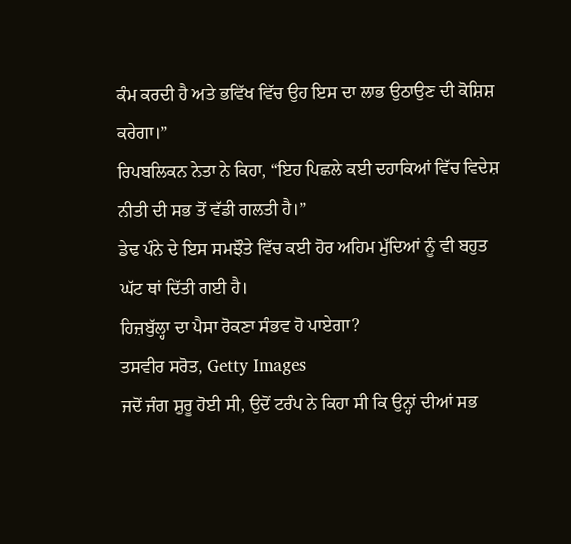ਕੰਮ ਕਰਦੀ ਹੈ ਅਤੇ ਭਵਿੱਖ ਵਿੱਚ ਉਹ ਇਸ ਦਾ ਲਾਭ ਉਠਾਉਣ ਦੀ ਕੋਸ਼ਿਸ਼ ਕਰੇਗਾ।”
ਰਿਪਬਲਿਕਨ ਨੇਤਾ ਨੇ ਕਿਹਾ, “ਇਹ ਪਿਛਲੇ ਕਈ ਦਹਾਕਿਆਂ ਵਿੱਚ ਵਿਦੇਸ਼ ਨੀਤੀ ਦੀ ਸਭ ਤੋਂ ਵੱਡੀ ਗਲਤੀ ਹੈ।”
ਡੇਢ ਪੰਨੇ ਦੇ ਇਸ ਸਮਝੌਤੇ ਵਿੱਚ ਕਈ ਹੋਰ ਅਹਿਮ ਮੁੱਦਿਆਂ ਨੂੰ ਵੀ ਬਹੁਤ ਘੱਟ ਥਾਂ ਦਿੱਤੀ ਗਈ ਹੈ।
ਹਿਜ਼ਬੁੱਲ੍ਹਾ ਦਾ ਪੈਸਾ ਰੋਕਣਾ ਸੰਭਵ ਹੋ ਪਾਏਗਾ?
ਤਸਵੀਰ ਸਰੋਤ, Getty Images
ਜਦੋਂ ਜੰਗ ਸ਼ੁਰੂ ਹੋਈ ਸੀ, ਉਦੋਂ ਟਰੰਪ ਨੇ ਕਿਹਾ ਸੀ ਕਿ ਉਨ੍ਹਾਂ ਦੀਆਂ ਸਭ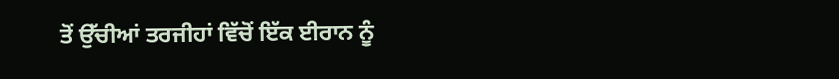ਤੋਂ ਉੱਚੀਆਂ ਤਰਜੀਹਾਂ ਵਿੱਚੋਂ ਇੱਕ ਈਰਾਨ ਨੂੰ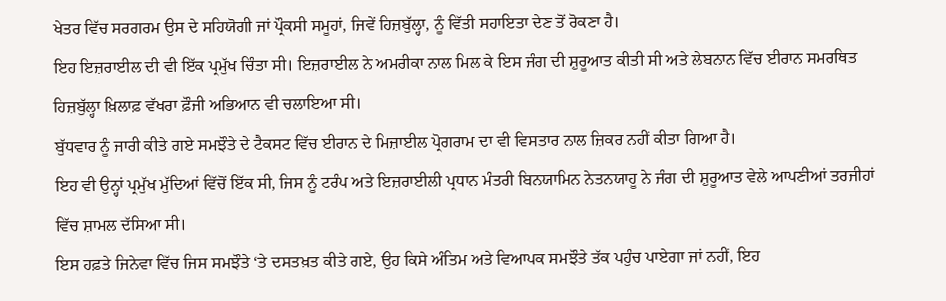ਖੇਤਰ ਵਿੱਚ ਸਰਗਰਮ ਉਸ ਦੇ ਸਹਿਯੋਗੀ ਜਾਂ ਪ੍ਰੌਕਸੀ ਸਮੂਹਾਂ, ਜਿਵੇਂ ਹਿਜ਼ਬੁੱਲ੍ਹਾ, ਨੂੰ ਵਿੱਤੀ ਸਹਾਇਤਾ ਦੇਣ ਤੋਂ ਰੋਕਣਾ ਹੈ।
ਇਹ ਇਜ਼ਰਾਈਲ ਦੀ ਵੀ ਇੱਕ ਪ੍ਰਮੁੱਖ ਚਿੰਤਾ ਸੀ। ਇਜ਼ਰਾਈਲ ਨੇ ਅਮਰੀਕਾ ਨਾਲ ਮਿਲ ਕੇ ਇਸ ਜੰਗ ਦੀ ਸ਼ੁਰੂਆਤ ਕੀਤੀ ਸੀ ਅਤੇ ਲੇਬਨਾਨ ਵਿੱਚ ਈਰਾਨ ਸਮਰਥਿਤ ਹਿਜ਼ਬੁੱਲ੍ਹਾ ਖ਼ਿਲਾਫ਼ ਵੱਖਰਾ ਫ਼ੌਜੀ ਅਭਿਆਨ ਵੀ ਚਲਾਇਆ ਸੀ।
ਬੁੱਧਵਾਰ ਨੂੰ ਜਾਰੀ ਕੀਤੇ ਗਏ ਸਮਝੌਤੇ ਦੇ ਟੈਕਸਟ ਵਿੱਚ ਈਰਾਨ ਦੇ ਮਿਜ਼ਾਈਲ ਪ੍ਰੋਗਰਾਮ ਦਾ ਵੀ ਵਿਸਤਾਰ ਨਾਲ ਜ਼ਿਕਰ ਨਹੀਂ ਕੀਤਾ ਗਿਆ ਹੈ।
ਇਹ ਵੀ ਉਨ੍ਹਾਂ ਪ੍ਰਮੁੱਖ ਮੁੱਦਿਆਂ ਵਿੱਚੋਂ ਇੱਕ ਸੀ, ਜਿਸ ਨੂੰ ਟਰੰਪ ਅਤੇ ਇਜ਼ਰਾਈਲੀ ਪ੍ਰਧਾਨ ਮੰਤਰੀ ਬਿਨਯਾਮਿਨ ਨੇਤਨਯਾਹੂ ਨੇ ਜੰਗ ਦੀ ਸ਼ੁਰੂਆਤ ਵੇਲੇ ਆਪਣੀਆਂ ਤਰਜੀਹਾਂ ਵਿੱਚ ਸ਼ਾਮਲ ਦੱਸਿਆ ਸੀ।
ਇਸ ਹਫ਼ਤੇ ਜਿਨੇਵਾ ਵਿੱਚ ਜਿਸ ਸਮਝੌਤੇ ‘ਤੇ ਦਸਤਖ਼ਤ ਕੀਤੇ ਗਏ, ਉਹ ਕਿਸੇ ਅੰਤਿਮ ਅਤੇ ਵਿਆਪਕ ਸਮਝੌਤੇ ਤੱਕ ਪਹੁੰਚ ਪਾਏਗਾ ਜਾਂ ਨਹੀਂ, ਇਹ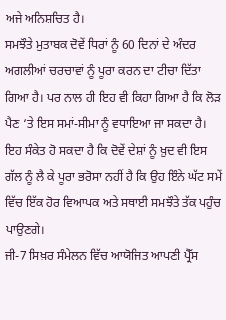ਅਜੇ ਅਨਿਸ਼ਚਿਤ ਹੈ।
ਸਮਝੌਤੇ ਮੁਤਾਬਕ ਦੋਵੇਂ ਧਿਰਾਂ ਨੂੰ 60 ਦਿਨਾਂ ਦੇ ਅੰਦਰ ਅਗਲੀਆਂ ਚਰਚਾਵਾਂ ਨੂੰ ਪੂਰਾ ਕਰਨ ਦਾ ਟੀਚਾ ਦਿੱਤਾ ਗਿਆ ਹੈ। ਪਰ ਨਾਲ ਹੀ ਇਹ ਵੀ ਕਿਹਾ ਗਿਆ ਹੈ ਕਿ ਲੋੜ ਪੈਣ ‘ਤੇ ਇਸ ਸਮਾਂ-ਸੀਮਾ ਨੂੰ ਵਧਾਇਆ ਜਾ ਸਕਦਾ ਹੈ।
ਇਹ ਸੰਕੇਤ ਹੋ ਸਕਦਾ ਹੈ ਕਿ ਦੋਵੇਂ ਦੇਸ਼ਾਂ ਨੂੰ ਖ਼ੁਦ ਵੀ ਇਸ ਗੱਲ ਨੂੰ ਲੈ ਕੇ ਪੂਰਾ ਭਰੋਸਾ ਨਹੀਂ ਹੈ ਕਿ ਉਹ ਇੰਨੇ ਘੱਟ ਸਮੇਂ ਵਿੱਚ ਇੱਕ ਹੋਰ ਵਿਆਪਕ ਅਤੇ ਸਥਾਈ ਸਮਝੌਤੇ ਤੱਕ ਪਹੁੰਚ ਪਾਉਣਗੇ।
ਜੀ-7 ਸਿਖ਼ਰ ਸੰਮੇਲਨ ਵਿੱਚ ਆਯੋਜਿਤ ਆਪਣੀ ਪ੍ਰੈੱਸ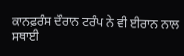ਕਾਨਫ਼ਰੰਸ ਦੌਰਾਨ ਟਰੰਪ ਨੇ ਵੀ ਈਰਾਨ ਨਾਲ ਸਥਾਈ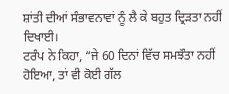ਸ਼ਾਂਤੀ ਦੀਆਂ ਸੰਭਾਵਨਾਵਾਂ ਨੂੰ ਲੈ ਕੇ ਬਹੁਤ ਦ੍ਰਿੜਤਾ ਨਹੀਂ ਦਿਖਾਈ।
ਟਰੰਪ ਨੇ ਕਿਹਾ, “ਜੇ 60 ਦਿਨਾਂ ਵਿੱਚ ਸਮਝੌਤਾ ਨਹੀਂ ਹੋਇਆ, ਤਾਂ ਵੀ ਕੋਈ ਗੱਲ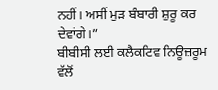ਨਹੀਂ। ਅਸੀਂ ਮੁੜ ਬੰਬਾਰੀ ਸ਼ੁਰੂ ਕਰ ਦੇਵਾਂਗੇ।”
ਬੀਬੀਸੀ ਲਈ ਕਲੈਕਟਿਵ ਨਿਊਜ਼ਰੂਮ ਵੱਲੋਂ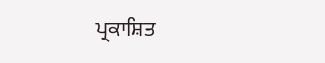ਪ੍ਰਕਾਸ਼ਿਤ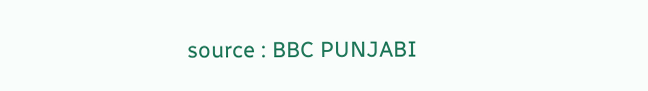source : BBC PUNJABI